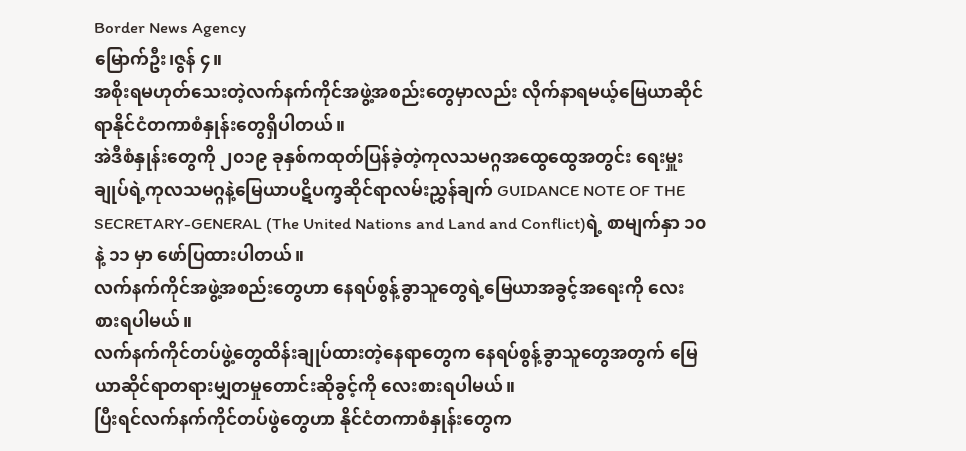Border News Agency
မြောက်ဦး၊ဇွန် ၄။
အစိုးရမဟုတ်သေးတဲ့လက်နက်ကိုင်အဖွဲ့အစည်းတွေမှာလည်း လိုက်နာရမယ့်မြေယာဆိုင်ရာနိုင်ငံတကာစံနှုန်းတွေရှိပါတယ်။
အဲဒီစံနှုန်းတွေကို ၂၀၁၉ ခုနှစ်ကထုတ်ပြန်ခဲ့တဲ့ကုလသမဂ္ဂအထွေထွေအတွင်း ရေးမှူးချုပ်ရဲ့ကုလသမဂ္ဂနဲ့မြေယာပဋိပက္ခဆိုင်ရာလမ်းညွှန်ချက် GUIDANCE NOTE OF THE SECRETARY-GENERAL (The United Nations and Land and Conflict)ရဲ့ စာမျက်နှာ ၁၀ နဲ့ ၁၁ မှာ ဖော်ပြထားပါတယ်။
လက်နက်ကိုင်အဖွဲ့အစည်းတွေဟာ နေရပ်စွန့်ခွာသူတွေရဲ့မြေယာအခွင့်အရေးကို လေးစားရပါမယ်။
လက်နက်ကိုင်တပ်ဖွဲ့တွေထိန်းချုပ်ထားတဲ့နေရာတွေက နေရပ်စွန့်ခွာသူတွေအတွက် မြေယာဆိုင်ရာတရားမျှတမှုတောင်းဆိုခွင့်ကို လေးစားရပါမယ်။
ပြီးရင်လက်နက်ကိုင်တပ်ဖွဲတွေဟာ နိုင်ငံတကာစံနှုန်းတွေက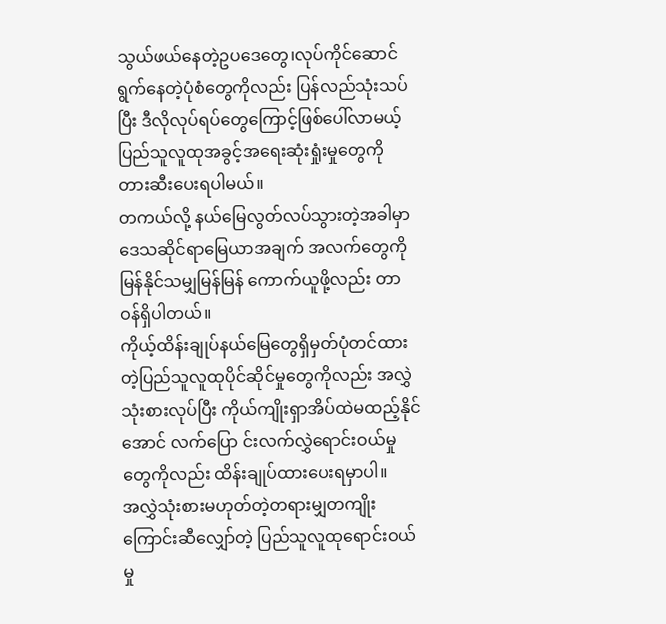သွယ်ဖယ်နေတဲ့ဥပဒေတွေ၊လုပ်ကိုင်ဆောင်ရွက်နေတဲ့ပုံစံတွေကိုလည်း ပြန်လည်သုံးသပ်ပြီး ဒီလိုလုပ်ရပ်တွေကြောင့်ဖြစ်ပေါ်လာမယ့် ပြည်သူလူထုအခွင့်အရေးဆုံးရှုံးမှုတွေကို တားဆီးပေးရပါမယ်။
တကယ်လို့ နယ်မြေလွတ်လပ်သွားတဲ့အခါမှာ ဒေသဆိုင်ရာမြေယာအချက် အလက်တွေကို မြန်နိုင်သမျှမြန်မြန် ကောက်ယူဖို့လည်း တာဝန်ရှိပါတယ်။
ကိုယ့်ထိန်းချုပ်နယ်မြေတွေရှိမှတ်ပုံတင်ထားတဲ့ပြည်သူလူထုပိုင်ဆိုင်မှုတွေကိုလည်း အလွှဲသုံးစားလုပ်ပြီး ကိုယ်ကျိုးရှာအိပ်ထဲမထည့်နိုင်အောင် လက်ပြော င်းလက်လွှဲရောင်းဝယ်မှုတွေကိုလည်း ထိန်းချုပ်ထားပေးရမှာပါ။
အလွှဲသုံးစားမဟုတ်တဲ့တရားမျှတကျိုးကြောင်းဆီလျှော်တဲ့ ပြည်သူလူထုရောင်းဝယ်မှု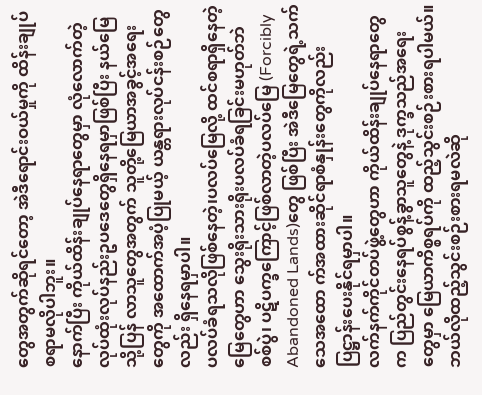တွေအတွက်ဆိုရင်တော့ အဲဒီရောင်းဝယ်မှုကို ထိန်းချုပ်စရာမလိုပါဘူး။
နောက်ပြီး ကိုယ်ထိန်းချုပ်နေရာတွေမှာ လုံလောက်တဲ့လုပ်ထုံးလုပ်နည်းဥပဒေတွေရှိနေရမှာဖြစ်ပြီး နယ်မြေသို့ပြန် လာသူတွေအတွက် သူတို့မြေယာအခွင့်အရေးတွေကို အထောက်အပံ့ပြုမယ့် ယန္တရားလုပ်ငန်းစဉ်တွေလည်း ရှိနေရမှာပါ။
ပလပ်ခံရသလိုဖြစ်နေတဲ့၊ပလပ်မြေလို့ ထင်စရာရှိနေတဲ့မြေတွေဟာ သွေးရိုးသားရိုးပလပ်ခံရခြင်းမဟုတ်ဘဲ စစ်ပွဲ၊ ပဋိပက္ခကြောင့်ဖြစ်လာတဲ့ပလပ်မြေ (Forcibly Abandoned Lands)တွေ ဖြစ်ပြီး အဲဒီမြေတွေရဲ့သက်သေအထော က်အထားဆိုင်ရာစံနှုန်းတွေကိုလည်း ပြဋ္ဌာန်းပေးနိုင်ရမှာပါ။
လက်နက်ကိုင်တပ်ဖွဲ့တွေဟာ ကိုယ်ထိန်းချုပ်နေရာတွေက ပြည်တွင်းနေရပ်စွန့်ခွာသူတွေနဲ့ ဒုက္ခသည်အရေးတွေမှာ မြေယာကိစ္စရပ်ကို ထည့်သွင်းစဉ်းစားရပါမယ်။
ဘယ်လိုထည့်သွင်းစဉ်းစားရမလဲဆို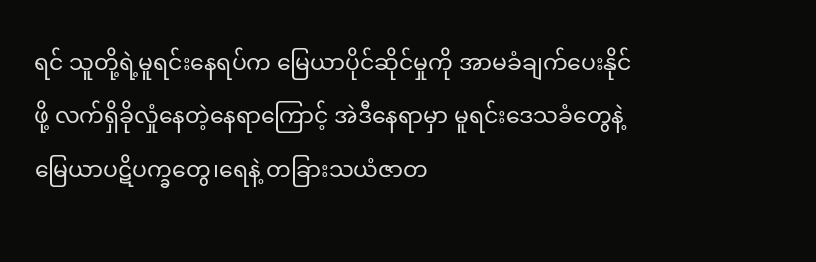ရင် သူတို့ရဲ့မူရင်းနေရပ်က မြေယာပိုင်ဆိုင်မှုကို အာမခံချက်ပေးနိုင်ဖို့ လက်ရှိခိုလှုံနေတဲ့နေရာကြောင့် အဲဒီနေရာမှာ မူရင်းဒေသခံတွေနဲ့မြေယာပဋိပက္ခတွေ၊ရေနဲ့ တခြားသယံဇာတ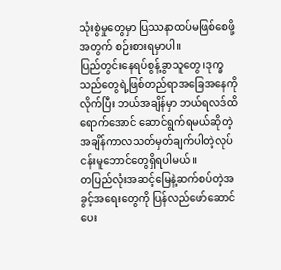သုံးစွဲမှုတွေမှာ ပြဿနာထပ်မဖြစ်စေဖို့အတွက် စဉ်းစားရမှာပါ။
ပြည်တွင်းနေရပ်စွန့်ခွာသူတွေ၊ဒုက္ခသည်တွေရဲ့ဖြစ်တည်ရာအခြေအနေကိုလိုက်ပြီး ဘယ်အချိန်မှာ ဘယ်ရလဒ်ထိ ရောက်အောင် ဆောင်ရွက်ရမယ်ဆိုတဲ့အချိန်ကာလသတ်မှတ်ချက်ပါတဲ့လုပ်ငန်းမူဘောင်တွေရှိရပါမယ်။
တပြည်လုံးအဆင့်မြေနဲ့ဆက်စပ်တဲ့အခွင့်အရေးတွေကို ပြန်လည်ဖော်ဆောင်ပေး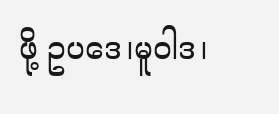ဖို့ ဥပဒေ၊မူဝါဒ၊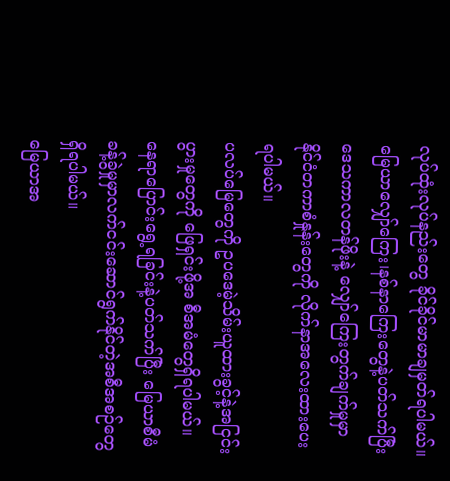လုပ်ထုံးလုပ်နည်းတွေ ခိုင်ခိုင်မာမာချမှတ်ရပါမယ်။
မြေယာလျှော်ကြေး၊နစ်နာကြေးတွေနဲ့ပတ်သက်ပြီး ဒေသကာလတန်ဖိုးနဲ့ လျှော်ကြေးတွက်ချက်မှုမှာ နိုင်ငံတကာစံနှုန်းတွေကို လိုက်နာအလေးထားပေးရပါမယ်။
ပလပ်မြေတွေကို ဥပဒေမဲ့သိမ်းယူထားခွင့်နဲ့အငြင်းပွားမှုတွေကို ဖြေရှင်းဖို့အ စီအမံတွေရှိရပါမယ်။
နေရာပြောင်းရွေ့ရခြင်းနဲ့ပတ်သက်ပြီး မြေယာစီမံခန့်ခွဲမှုမှာလက်ငင်းဆောင်ရွက်နိုင်တဲ့အစီအစဉ်တွေရှိရပါမယ်။
မြေယာအ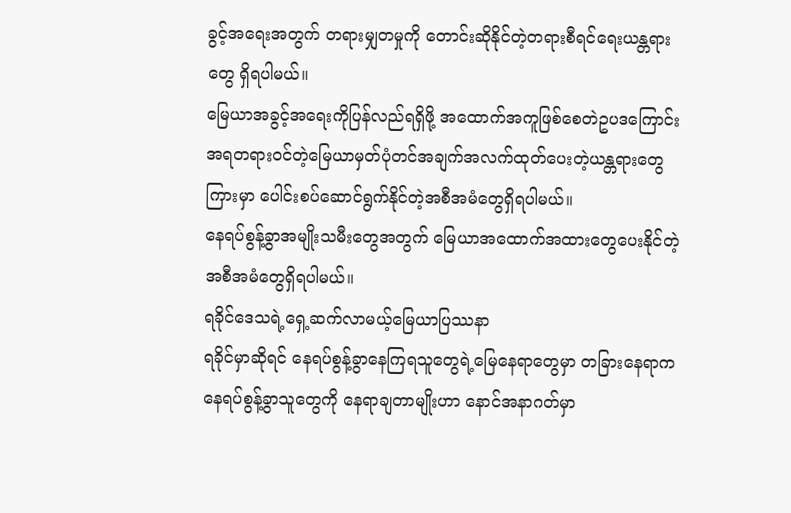ခွင့်အရေးအတွက် တရားမျှတမှုကို တောင်းဆိုနိုင်တဲ့တရားစီရင်ရေးယန္တရားတွေ ရှိရပါမယ်။
မြေယာအခွင့်အရေးကိုပြန်လည်ရရှိဖို့ အထောက်အကူဖြစ်စေတဲဥပဒကြောင်းအရတရားဝင်တဲ့မြေယာမှတ်ပုံတင်အချက်အလက်ထုတ်ပေးတဲ့ယန္တရားတွေကြားမှာ ပေါင်းစပ်ဆောင်ရွက်နိုင်တဲ့အစီအမံတွေရှိရပါမယ်။
နေရပ်စွန့်ခွာအမျိုးသမီးတွေအတွက် မြေယာအထောက်အထားတွေပေးနိုင်တဲ့အစီအမံတွေရှိရပါမယ်။
ရခိုင်ဒေသရဲ့ရှေ့ဆက်လာမယ့်မြေယာပြဿနာ
ရခိုင်မှာဆိုရင် နေရပ်စွန့်ခွာနေကြရသူတွေရဲ့မြေနေရာတွေမှာ တခြားနေရာက နေရပ်စွန့်ခွာသူတွေကို နေရာချတာမျိုးဟာ နောင်အနာဂတ်မှာ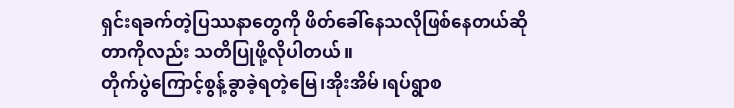ရှင်းရခက်တဲ့ပြဿနာတွေကို ဖိတ်ခေါ်နေသလိုဖြစ်နေတယ်ဆိုတာကိုလည်း သတိပြုဖို့လိုပါတယ်။
တိုက်ပွဲကြောင့်စွန့်ခွာခဲ့ရတဲ့မြေ၊အိုးအိမ်၊ရပ်ရွာစ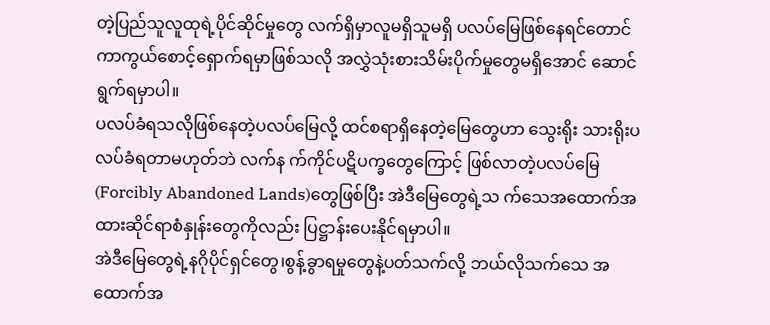တဲ့ပြည်သူလူထုရဲ့ပိုင်ဆိုင်မှုတွေ လက်ရှိမှာလူမရှိသူမရှိ ပလပ်မြေဖြစ်နေရင်တောင် ကာကွယ်စောင့်ရှောက်ရမှာဖြစ်သလို အလွှဲသုံးစားသိမ်းပိုက်မှုတွေမရှိအောင် ဆောင်ရွက်ရမှာပါ။
ပလပ်ခံရသလိုဖြစ်နေတဲ့ပလပ်မြေလို့ ထင်စရာရှိနေတဲ့မြေတွေဟာ သွေးရိုး သားရိုးပလပ်ခံရတာမဟုတ်ဘဲ လက်န က်ကိုင်ပဋိပက္ခတွေကြောင့် ဖြစ်လာတဲ့ပလပ်မြေ(Forcibly Abandoned Lands)တွေဖြစ်ပြီး အဲဒီမြေတွေရဲ့သ က်သေအထောက်အထားဆိုင်ရာစံနှုန်းတွေကိုလည်း ပြဋ္ဌာန်းပေးနိုင်ရမှာပါ။
အဲဒီမြေတွေရဲ့နဂိုပိုင်ရှင်တွေ၊စွန့်ခွာရမှုတွေနဲ့ပတ်သက်လို့ ဘယ်လိုသက်သေ အထောက်အ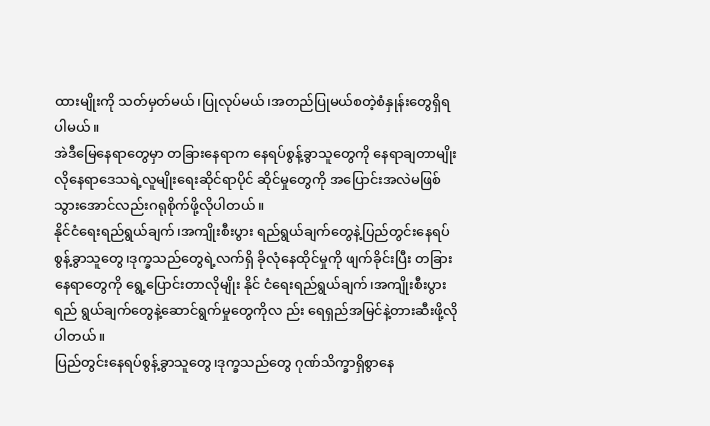ထားမျိုးကို သတ်မှတ်မယ်၊ပြုလုပ်မယ်၊အတည်ပြုမယ်စတဲ့စံနှုန်းတွေရှိရပါမယ်။
အဲဒီမြေနေရာတွေမှာ တခြားနေရာက နေရပ်စွန့်ခွာသူတွေကို နေရာချတာမျိုးလိုနေရာဒေသရဲ့လူမျိုးရေးဆိုင်ရာပိုင် ဆိုင်မှုတွေကို အပြောင်းအလဲမဖြစ်သွားအောင်လည်းဂရုစိုက်ဖို့လိုပါတယ်။
နိုင်ငံရေးရည်ရွယ်ချက်၊အကျိုးစီးပွား ရည်ရွယ်ချက်တွေနဲ့ပြည်တွင်းနေရပ်စွန့်ခွာသူတွေ၊ဒုက္ခသည်တွေရဲ့လက်ရှိ ခိုလုံနေထိုင်မှုကို ဖျက်ခိုင်းပြီး တခြားနေရာတွေကို ရွေ့ပြောင်းတာလိုမျိုး နိုင် ငံရေးရည်ရွယ်ချက်၊အကျိုးစီးပွားရည် ရွယ်ချက်တွေနဲ့ဆောင်ရွက်မှုတွေကိုလ ည်း ရေရှည်အမြင်နဲ့တားဆီးဖို့လိုပါတယ်။
ပြည်တွင်းနေရပ်စွန့်ခွာသူတွေ၊ဒုက္ခသည်တွေ ဂုဏ်သိက္ခာရှိစွာနေ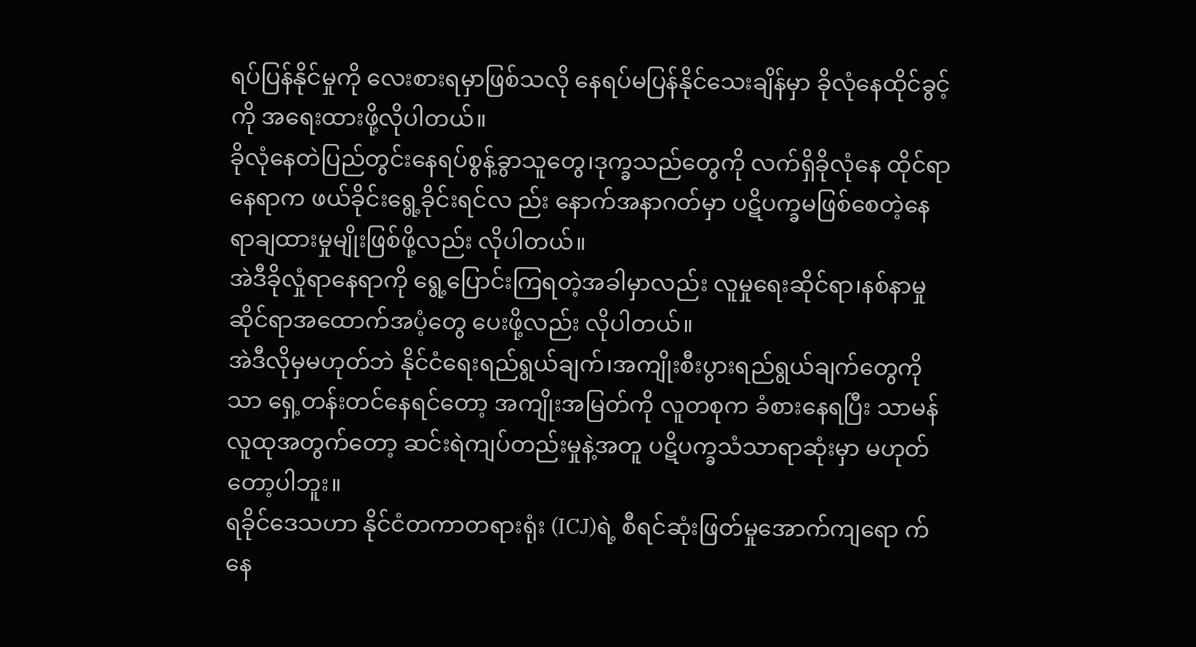ရပ်ပြန်နိုင်မှုကို လေးစားရမှာဖြစ်သလို နေရပ်မပြန်နိုင်သေးချိန်မှာ ခိုလုံနေထိုင်ခွင့်ကို အရေးထားဖို့လိုပါတယ်။
ခိုလုံနေတဲပြည်တွင်းနေရပ်စွန့်ခွာသူတွေ၊ဒုက္ခသည်တွေကို လက်ရှိခိုလုံနေ ထိုင်ရာနေရာက ဖယ်ခိုင်းရွေ့ခိုင်းရင်လ ည်း နောက်အနာဂတ်မှာ ပဋိပက္ခမဖြစ်စေတဲ့နေရာချထားမှုမျိုးဖြစ်ဖို့လည်း လိုပါတယ်။
အဲဒီခိုလှုံရာနေရာကို ရွေ့ပြောင်းကြရတဲ့အခါမှာလည်း လူမှုရေးဆိုင်ရာ၊နစ်နာမှုဆိုင်ရာအထောက်အပံ့တွေ ပေးဖို့လည်း လိုပါတယ်။
အဲဒီလိုမှမဟုတ်ဘဲ နိုင်ငံရေးရည်ရွယ်ချက်၊အကျိုးစီးပွားရည်ရွယ်ချက်တွေကိုသာ ရှေ့တန်းတင်နေရင်တော့ အကျိုးအမြတ်ကို လူတစုက ခံစားနေရပြီး သာမန်လူထုအတွက်တော့ ဆင်းရဲကျပ်တည်းမှုနဲ့အတူ ပဋိပက္ခသံသာရာဆုံးမှာ မဟုတ်တော့ပါဘူး။
ရခိုင်ဒေသဟာ နိုင်ငံတကာတရားရုံး (ICJ)ရဲ့ စီရင်ဆုံးဖြတ်မှုအောက်ကျရော က်နေ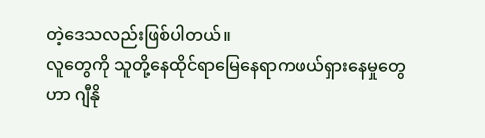တဲ့ဒေသလည်းဖြစ်ပါတယ်။
လူတွေကို သူတို့နေထိုင်ရာမြေနေရာကဖယ်ရှားနေမှုတွေဟာ ဂျီနို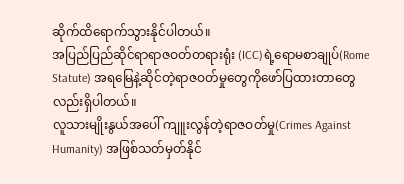ဆိုက်ထိရောက်သွားနိုင်ပါတယ်။
အပြည်ပြည်ဆိုင်ရာရာဇဝတ်တရားရုံး (ICC)ရဲ့ရောမစာချုပ်(Rome Statute) အရမြေနဲ့ဆိုင်တဲ့ရာဇဝတ်မှုတွေကိုဖော်ပြထားတာတွေလည်းရှိပါတယ်။
လူသားမျိုးနွယ်အပေါ် ကျူးလွန်တဲ့ရာဇဝတ်မှု(Crimes Against Humanity) အဖြစ်သတ်မှတ်နိုင်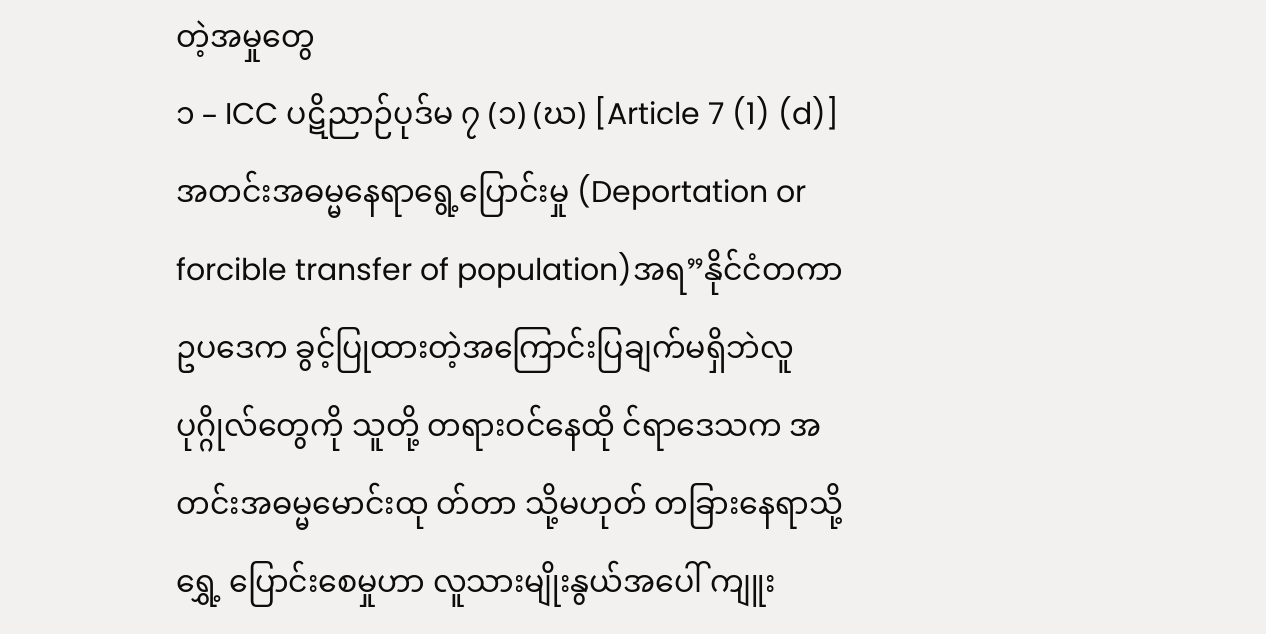တဲ့အမှုတွေ
၁ – ICC ပဋိညာဉ်ပုဒ်မ ၇ (၁) (ဃ) [Article 7 (1) (d)]
အတင်းအဓမ္မနေရာရွေ့ပြောင်းမှု (Deportation or forcible transfer of population)အရ”နိုင်ငံတကာဥပဒေက ခွင့်ပြုထားတဲ့အကြောင်းပြချက်မရှိဘဲလူပုဂ္ဂိုလ်တွေကို သူတို့ တရားဝင်နေထို င်ရာဒေသက အတင်းအဓမ္မမောင်းထု တ်တာ သို့မဟုတ် တခြားနေရာသို့ ရွှေ့ ပြောင်းစေမှုဟာ လူသားမျိုးနွယ်အပေါ် ကျူး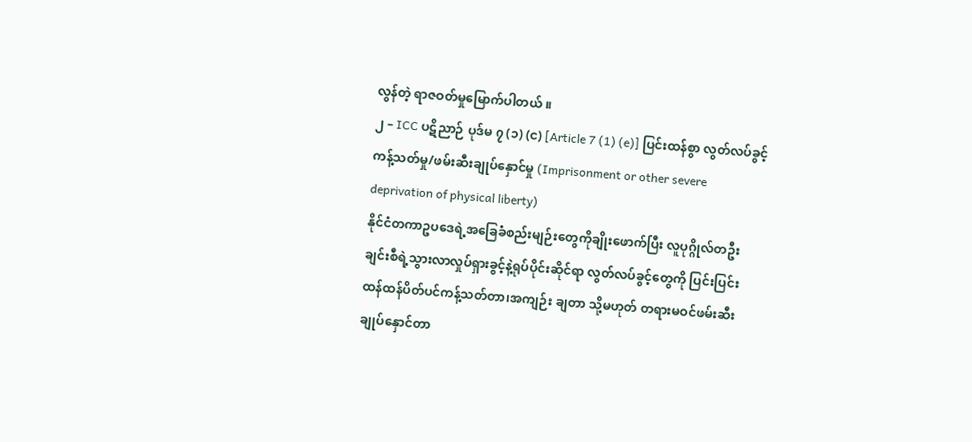လွန်တဲ့ ရာဇဝတ်မှုမြောက်ပါတယ် ။
၂ – ICC ပဋိညာဉ် ပုဒ်မ ၇ (၁) (င) [Article 7 (1) (e)] ပြင်းထန်စွာ လွတ်လပ်ခွင့် ကန့်သတ်မှု/ဖမ်းဆီးချုပ်နှောင်မှု (Imprisonment or other severe deprivation of physical liberty)
နိုင်ငံတကာဥပဒေရဲ့အခြေခံစည်းမျဉ်းတွေကိုချိုးဖောက်ပြီး လူပုဂ္ဂိုလ်တဦးချင်းစီရဲ့သွားလာလှုပ်ရှားခွင့်နဲ့ရုပ်ပိုင်းဆိုင်ရာ လွတ်လပ်ခွင့်တွေကို ပြင်းပြင်း ထန်ထန်ပိတ်ပင်ကန့်သတ်တာ၊အကျဉ်း ချတာ သို့မဟုတ် တရားမဝင်ဖမ်းဆီးချုပ်နှောင်တာ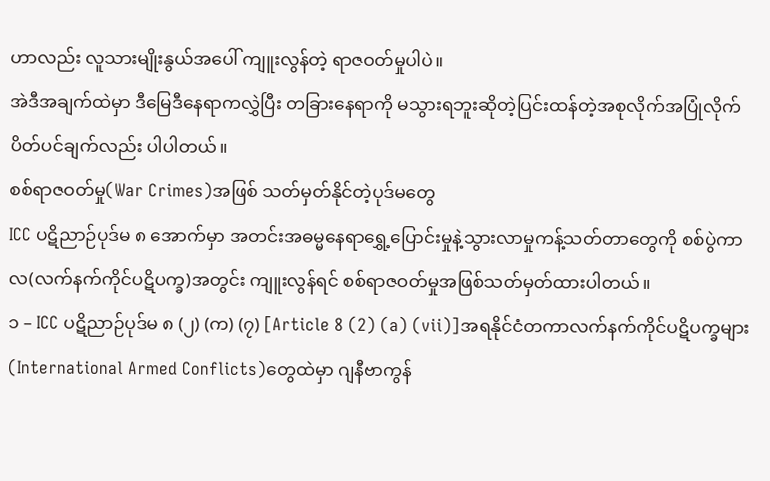ဟာလည်း လူသားမျိုးနွယ်အပေါ် ကျူးလွန်တဲ့ ရာဇဝတ်မှုပါပဲ။
အဲဒီအချက်ထဲမှာ ဒီမြေဒီနေရာကလွှဲပြီး တခြားနေရာကို မသွားရဘူးဆိုတဲ့ပြင်းထန်တဲ့အစုလိုက်အပြုံလိုက်ပိတ်ပင်ချက်လည်း ပါပါတယ်။
စစ်ရာဇဝတ်မှု(War Crimes)အဖြစ် သတ်မှတ်နိုင်တဲ့ပုဒ်မတွေ
ICC ပဋိညာဉ်ပုဒ်မ ၈ အောက်မှာ အတင်းအဓမ္မနေရာရွှေ့ပြောင်းမှုနဲ့သွားလာမှုကန့်သတ်တာတွေကို စစ်ပွဲကာလ(လက်နက်ကိုင်ပဋိပက္ခ)အတွင်း ကျူးလွန်ရင် စစ်ရာဇဝတ်မှုအဖြစ်သတ်မှတ်ထားပါတယ်။
၁ – ICC ပဋိညာဉ်ပုဒ်မ ၈ (၂) (က) (၇) [Article 8 (2) (a) (vii)]အရနိုင်ငံတကာလက်နက်ကိုင်ပဋိပက္ခများ (International Armed Conflicts)တွေထဲမှာ ဂျနီဗာကွန်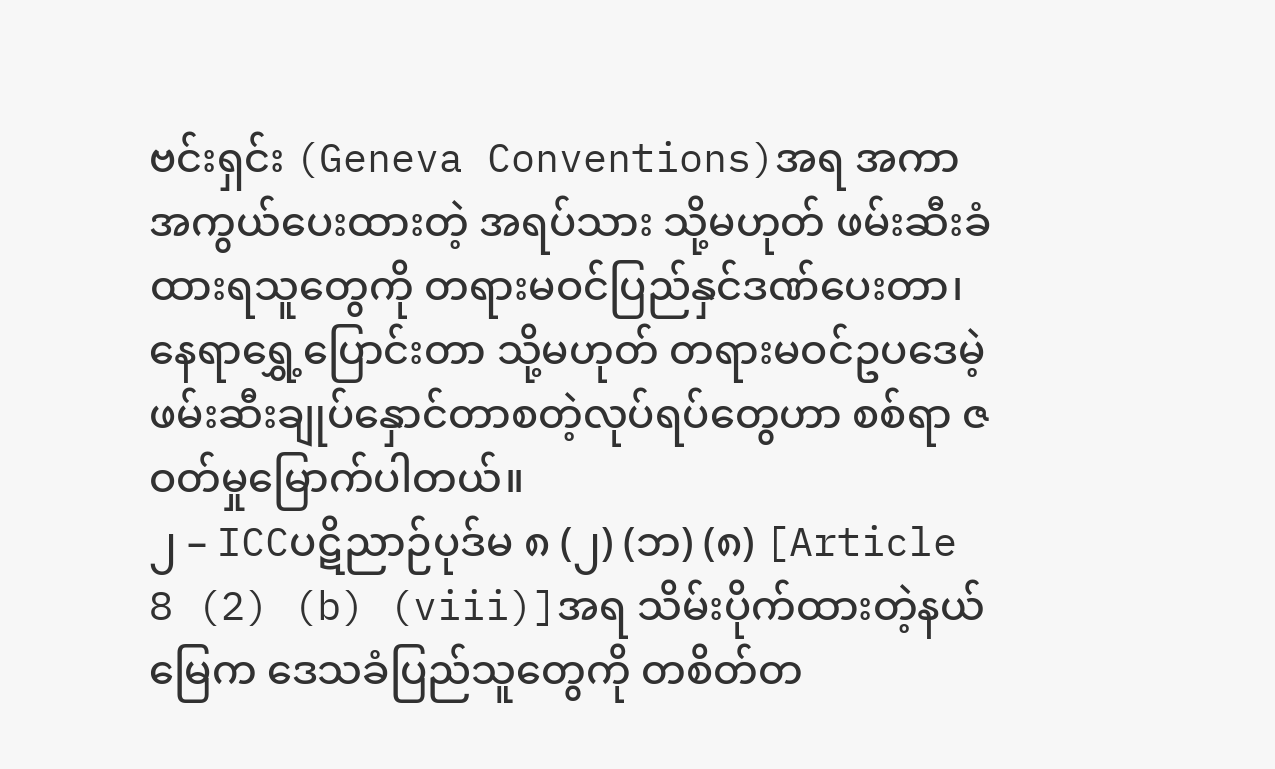ဗင်းရှင်း (Geneva Conventions)အရ အကာအကွယ်ပေးထားတဲ့ အရပ်သား သို့မဟုတ် ဖမ်းဆီးခံထားရသူတွေကို တရားမဝင်ပြည်နှင်ဒဏ်ပေးတာ၊နေရာရွှေ့ပြောင်းတာ သို့မဟုတ် တရားမဝင်ဥပဒေမဲ့ဖမ်းဆီးချုပ်နှောင်တာစတဲ့လုပ်ရပ်တွေဟာ စစ်ရာ ဇဝတ်မှုမြောက်ပါတယ်။
၂ – ICCပဋိညာဉ်ပုဒ်မ ၈ (၂) (ဘ) (၈) [Article 8 (2) (b) (viii)]အရ သိမ်းပိုက်ထားတဲ့နယ်မြေက ဒေသခံပြည်သူတွေကို တစိတ်တ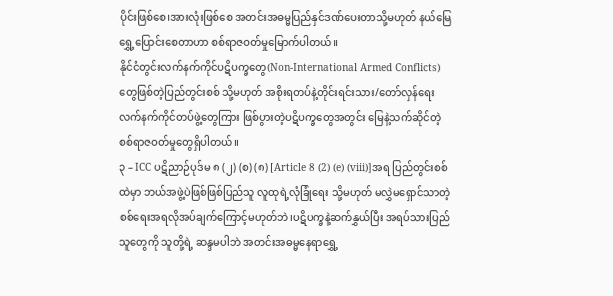ပိုင်းဖြစ်စေ၊အားလုံးဖြစ်စေ အတင်းအဓမ္မပြည်နှင်ဒဏ်ပေးတာသို့မဟုတ် နယ်မြေရွှေ့ပြောင်းစေတာဟာ စစ်ရာဇဝတ်မှုမြောက်ပါတယ်။
နိုင်ငံတွင်းလက်နက်ကိုင်ပဋိပက္ခတွေ(Non-International Armed Conflicts) တွေဖြစ်တဲ့ပြည်တွင်းစစ် သို့မဟုတ် အစိုးရတပ်နဲ့တိုင်းရင်းသား/တော်လှန်ရေး လက်နက်ကိုင်တပ်ဖွဲ့တွေကြား ဖြစ်ပွားတဲ့ပဋိပက္ခတွေအတွင်း မြေနဲ့သက်ဆိုင်တဲ့စစ်ရာဇဝတ်မှုတွေရှိပါတယ်။
၃ – ICC ပဋိညာဉ်ပုဒ်မ ၈ (၂) (စ) (၈) [Article 8 (2) (e) (viii)]အရ ပြည်တွင်းစစ်ထဲမှာ ဘယ်အဖွဲ့ပဲဖြစ်ဖြစ်ပြည်သူ လူထုရဲ့လုံခြုံရေး သို့မဟုတ် မလွှဲမရှောင်သာတဲ့စစ်ရေးအရလိုအပ်ချက်ကြောင့်မဟုတ်ဘဲ၊ပဋိပက္ခနဲ့ဆက်နွှယ်ပြီး အရပ်သားပြည်သူတွေကို သူတို့ရဲ့ ဆန္ဒမပါဘဲ အတင်းအဓမ္မနေရာရွှေ့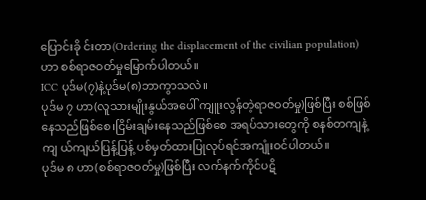ပြောင်းခို င်းတာ(Ordering the displacement of the civilian population)ဟာ စစ်ရာဇဝတ်မှုမြောက်ပါတယ်။
ICC ပုဒ်မ(၇)နဲ့ပုဒ်မ(၈)ဘာကွာသလဲ။
ပုဒ်မ ၇ ဟာ(လူသားမျိုးနွယ်အပေါ် ကျူးလွန်တဲ့ရာဇဝတ်မှု)ဖြစ်ပြီး စစ်ဖြစ်နေသည်ဖြစ်စေ၊ငြိမ်းချမ်းနေသည်ဖြစ်စေ အရပ်သားတွေကို စနစ်တကျနဲ့ကျ ယ်ကျယ်ပြန့်ပြန့် ပစ်မှတ်ထားပြုလုပ်ရင်အကျုံးဝင်ပါတယ်။
ပုဒ်မ ၈ ဟာ(စစ်ရာဇဝတ်မှု)ဖြစ်ပြီး လက်နက်ကိုင်ပဋိ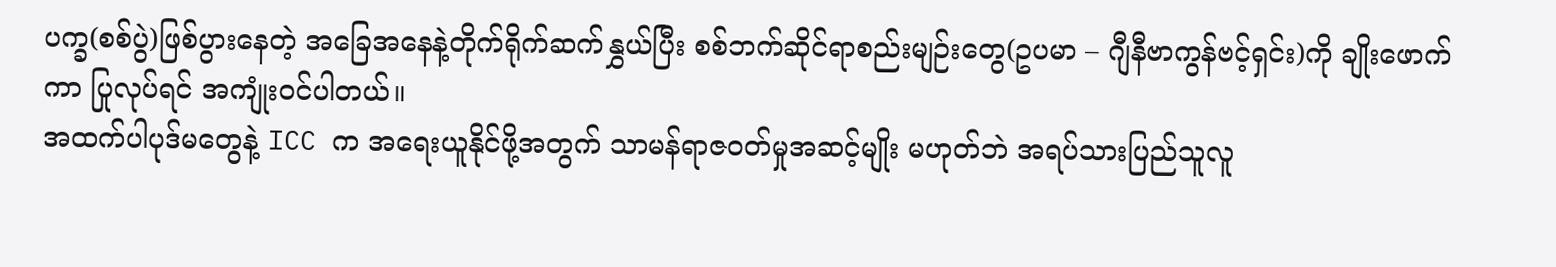ပက္ခ(စစ်ပွဲ)ဖြစ်ပွားနေတဲ့ အခြေအနေနဲ့တိုက်ရိုက်ဆက်နွှယ်ပြီး စစ်ဘက်ဆိုင်ရာစည်းမျဉ်းတွေ(ဥပမာ – ဂျီနီဗာကွန်ဗင့်ရှင်း)ကို ချိုးဖောက်ကာ ပြုလုပ်ရင် အကျုံးဝင်ပါတယ်။
အထက်ပါပုဒ်မတွေနဲ့ ICC က အရေးယူနိုင်ဖို့အတွက် သာမန်ရာဇဝတ်မှုအဆင့်မျိုး မဟုတ်ဘဲ အရပ်သားပြည်သူလူ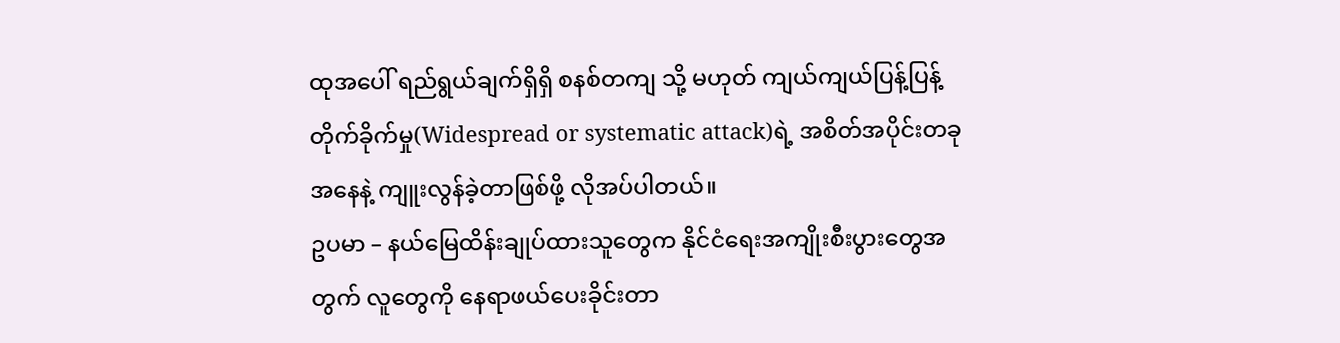ထုအပေါ် ရည်ရွယ်ချက်ရှိရှိ စနစ်တကျ သို့ မဟုတ် ကျယ်ကျယ်ပြန့်ပြန့် တိုက်ခိုက်မှု(Widespread or systematic attack)ရဲ့ အစိတ်အပိုင်းတခုအနေနဲ့ ကျူးလွန်ခဲ့တာဖြစ်ဖို့ လိုအပ်ပါတယ်။
ဥပမာ – နယ်မြေထိန်းချုပ်ထားသူတွေက နိုင်ငံရေးအကျိုးစီးပွားတွေအတွက် လူတွေကို နေရာဖယ်ပေးခိုင်းတာ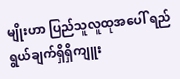မျိုးဟာ ပြည်သူလူထုအပေါ် ရည်ရွယ်ချက်ရှိရှိကျူး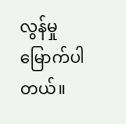လွန်မှုမြောက်ပါတယ်။